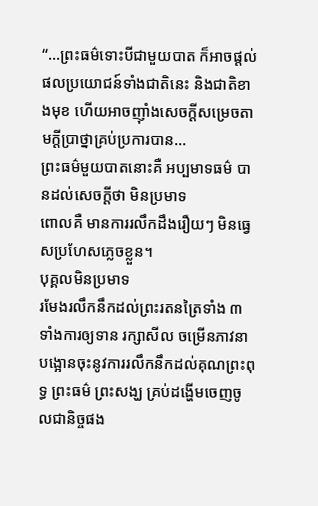“...ព្រះធម៌ទោះបីជាមួយបាត ក៏អាចផ្តល់ផលប្រយោជន៍ទាំងជាតិនេះ និងជាតិខាងមុខ ហើយអាចញ៉ាំងសេចក្ដីសម្រេចតាមក្តីប្រាថ្នាគ្រប់ប្រការបាន...
ព្រះធម៌មួយបាតនោះគឺ អប្បមាទធម៌ បានដល់សេចក្ដីថា មិនប្រមាទ
ពោលគឺ មានការរលឹកដឹងរឿយៗ មិនធ្វេសប្រហែសភ្លេចខ្លួន។
បុគ្គលមិនប្រមាទ
រមែងរលឹកនឹកដល់ព្រះរតនត្រៃទាំង ៣ ទាំងការឲ្យទាន រក្សាសីល ចម្រើនភាវនា
បង្អោនចុះនូវការរលឹកនឹកដល់គុណព្រះពុទ្ធ ព្រះធម៌ ព្រះសង្ឃ គ្រប់ដង្ហើមចេញចូលជានិច្ចផង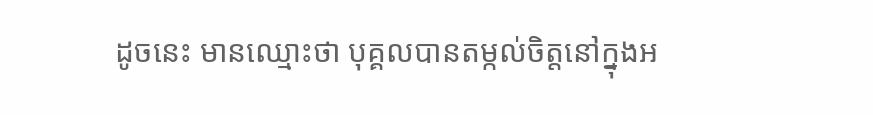ដូចនេះ មានឈ្មោះថា បុគ្គលបានតម្កល់ចិត្តនៅក្នុងអ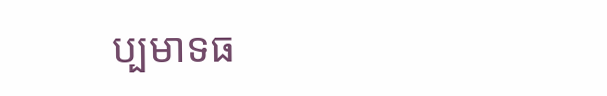ប្បមាទធ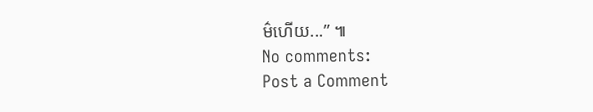ម៌ហើយ...” ៕
No comments:
Post a Comment